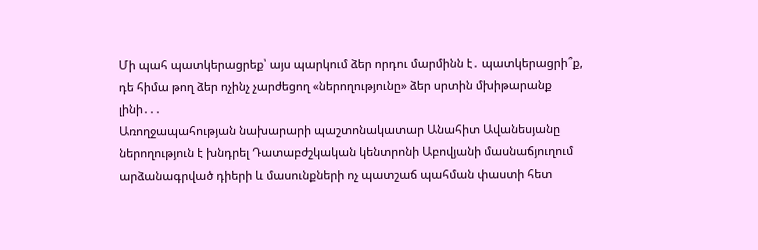Մի պահ պատկերացրեք՝ այս պարկում ձեր որդու մարմինն է․ պատկերացրի՞ք, դե հիմա թող ձեր ոչինչ չարժեցող «ներողությունը» ձեր սրտին մխիթարանք լինի․․․
Առողջապահության նախարարի պաշտոնակատար Անահիտ Ավանեսյանը ներողություն է խնդրել Դատաբժշկական կենտրոնի Աբովյանի մասնաճյուղում արձանագրված դիերի և մասունքների ոչ պատշաճ պահման փաստի հետ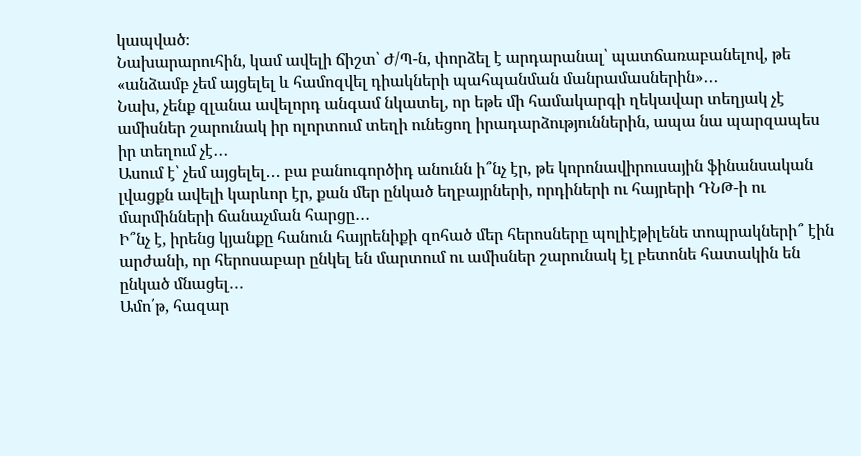կապված։
Նախարարուհին, կամ ավելի ճիշտ՝ Ժ/Պ-ն, փորձել է արդարանալ՝ պատճառաբանելով, թե «անձամբ չեմ այցելել և համոզվել դիակների պահպանման մանրամասներին»․․․
Նախ, չենք զլանա ավելորդ անգամ նկատել, որ եթե մի համակարգի ղեկավար տեղյակ չէ ամիսներ շարունակ իր ոլորտում տեղի ունեցող իրադարձություններին, ապա նա պարզապես իր տեղում չէ․․․
Ասում է՝ չեմ այցելել․․․ բա բանուգործիդ անունն ի՞նչ էր, թե կորոնավիրուսային ֆինանսական լվացքն ավելի կարևոր էր, քան մեր ընկած եղբայրների, որդիների ու հայրերի ԴՆԹ-ի ու մարմինների ճանաչման հարցը․․․
Ի՞նչ է, իրենց կյանքը հանուն հայրենիքի զոհած մեր հերոսները պոլիէթիլենե տոպրակների՞ էին արժանի, որ հերոսաբար ընկել են մարտում ու ամիսներ շարունակ էլ բետոնե հատակին են ընկած մնացել․․․
Ամո՛թ, հազար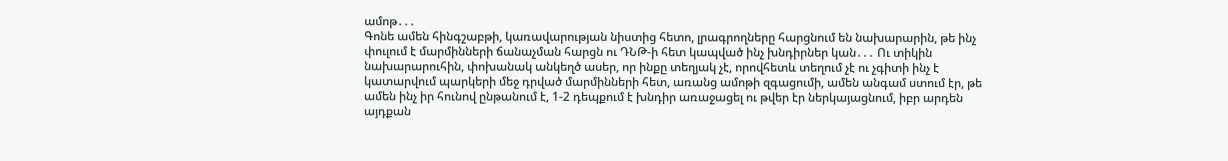ամոթ․․․
Գոնե ամեն հինգշաբթի, կառավարության նիստից հետո, լրագրողները հարցնում են նախարարին, թե ինչ փուլում է մարմինների ճանաչման հարցն ու ԴՆԹ-ի հետ կապված ինչ խնդիրներ կան․․․ Ու տիկին նախարարուհին, փոխանակ անկեղծ ասեր, որ ինքը տեղյակ չէ, որովհետև տեղում չէ ու չգիտի ինչ է կատարվում պարկերի մեջ դրված մարմինների հետ, առանց ամոթի զգացումի, ամեն անգամ ստում էր, թե ամեն ինչ իր հունով ընթանում է, 1-2 դեպքում է խնդիր առաջացել ու թվեր էր ներկայացնում, իբր արդեն այդքան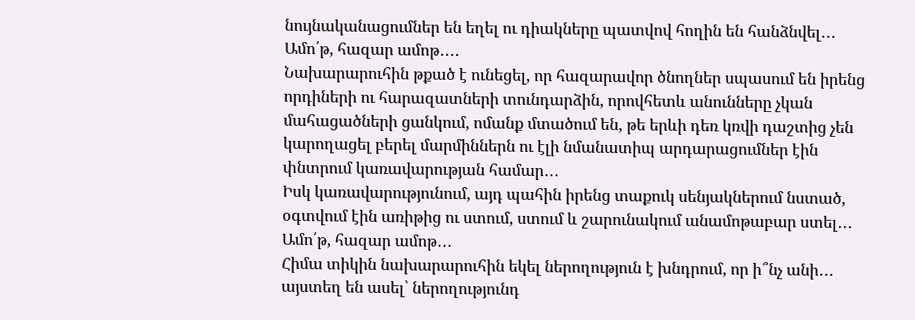նույնականացումներ են եղել ու դիակները պատվով հողին են հանձնվել․․․
Ամո՛թ, հազար ամոթ․․․․
Նախարարուհին թքած է ունեցել, որ հազարավոր ծնողներ սպասում են իրենց որդիների ու հարազատների տունդարձին, որովհետև անունները չկան մահացածների ցանկում, ոմանք մտածում են, թե երևի դեռ կռվի դաշտից չեն կարողացել բերել մարմիններն ու էլի նմանատիպ արդարացումներ էին փնտրում կառավարության համար․․․
Իսկ կառավարությունում, այդ պահին իրենց տաքուկ սենյակներում նստած, օգտվում էին առիթից ու ստում, ստում և շարունակում անամոթաբար ստել․․․
Ամո՛թ, հազար ամոթ․․․
Հիմա տիկին նախարարուհին եկել ներողություն է խնդրում, որ ի՞նչ անի․․․ այստեղ են ասել՝ ներողությունդ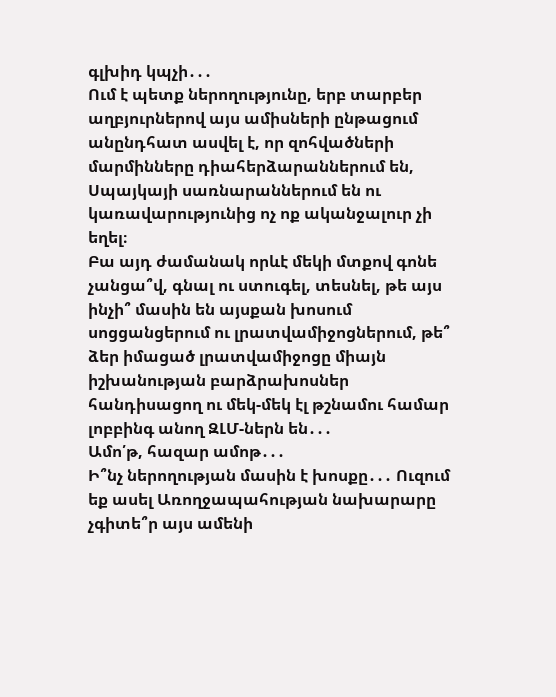գլխիդ կպչի․․․
Ում է պետք ներողությունը, երբ տարբեր աղբյուրներով այս ամիսների ընթացում անընդհատ ասվել է, որ զոհվածների մարմինները դիահերձարաններում են, Սպայկայի սառնարաններում են ու կառավարությունից ոչ ոք ականջալուր չի եղել։
Բա այդ ժամանակ որևէ մեկի մտքով գոնե չանցա՞վ, գնալ ու ստուգել, տեսնել, թե այս ինչի՞ մասին են այսքան խոսում սոցցանցերում ու լրատվամիջոցներում, թե՞ ձեր իմացած լրատվամիջոցը միայն իշխանության բարձրախոսներ հանդիսացող ու մեկ-մեկ էլ թշնամու համար լոբբինգ անող ԶԼՄ-ներն են․․․
Ամո՛թ, հազար ամոթ․․․
Ի՞նչ ներողության մասին է խոսքը․․․ Ուզում եք ասել Առողջապահության նախարարը չգիտե՞ր այս ամենի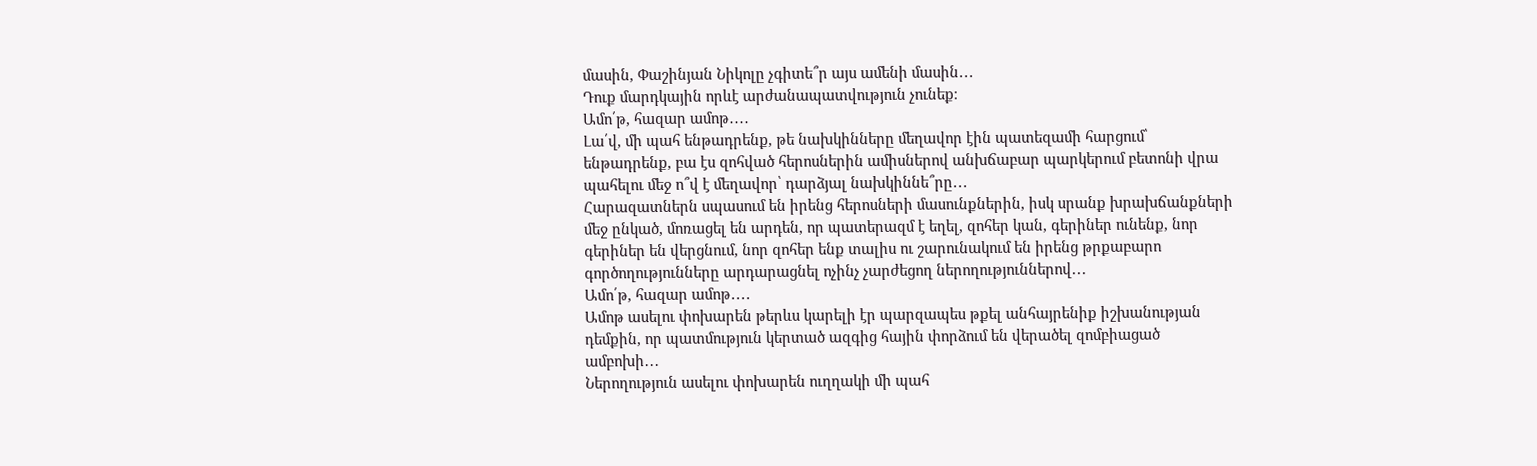մասին, Փաշինյան Նիկոլը չգիտե՞ր այս ամենի մասին․․․
Դուք մարդկային որևէ արժանապատվություն չունեք։
Ամո՛թ, հազար ամոթ․․․․
Լա՛վ, մի պահ ենթադրենք, թե նախկինները մեղավոր էին պատեզամի հարցում՝ ենթադրենք, բա էս զոհված հերոսներին ամիսներով անխճաբար պարկերում բետոնի վրա պահելու մեջ ո՞վ է մեղավոր՝ դարձյալ նախկիննե՞րը․․․
Հարազատներն սպասում են իրենց հերոսների մասունքներին, իսկ սրանք խրախճանքների մեջ ընկած, մոռացել են արդեն, որ պատերազմ է եղել, զոհեր կան, գերիներ ունենք, նոր գերիներ են վերցնում, նոր զոհեր ենք տալիս ու շարունակում են իրենց թրքաբարո գործողությունները արդարացնել ոչինչ չարժեցող ներողություններով․․․
Ամո՛թ, հազար ամոթ․․․․
Ամոթ ասելու փոխարեն թերևս կարելի էր պարզապես թքել անհայրենիք իշխանության դեմքին, որ պատմություն կերտած ազգից հային փորձում են վերածել զոմբիացած ամբոխի․․․
Ներողություն ասելու փոխարեն ուղղակի մի պահ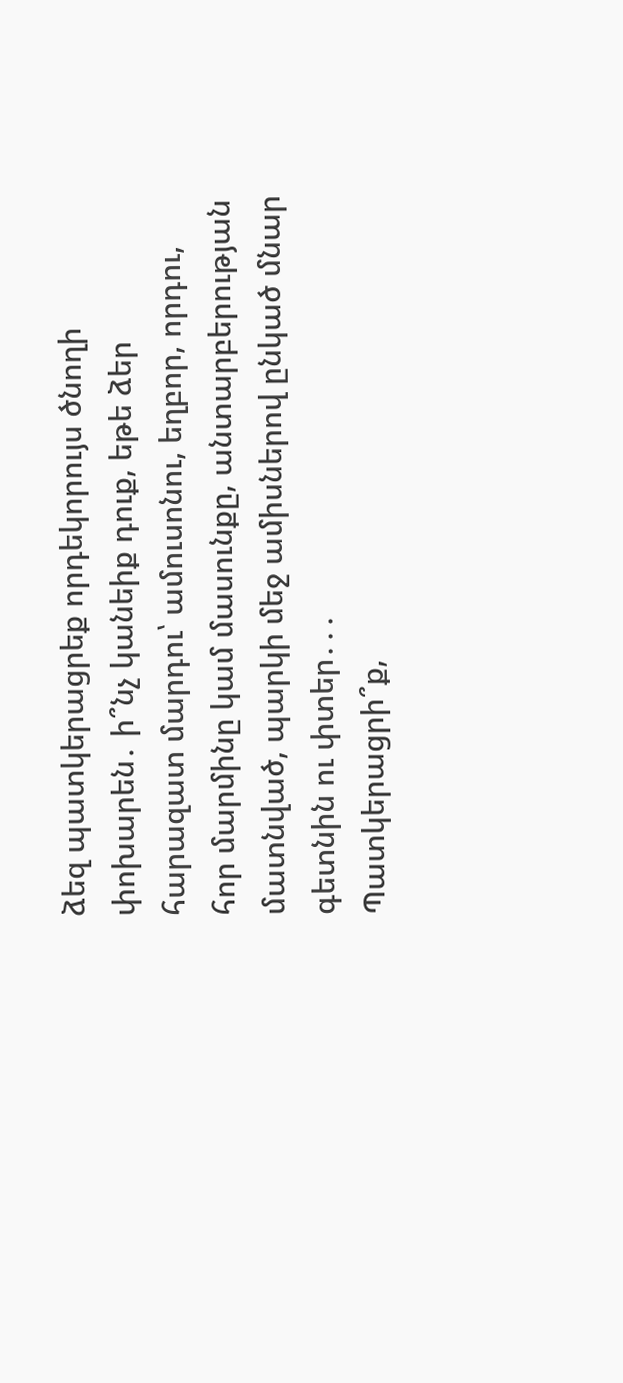ձեզ պատկերացրեք որդեկորույս ծնողի փոխարեն․ ի՞նչ կանեիք դուք, եթե ձեր հարազատ մարդու՝ ամուսոնու, եղբոր, որդու, հոր մարմինը կամ մասունքը, անտարբերության մատնված, պարկի մեջ ամիսներով ընկած մնար գետնին ու փտեր․․․
Պատկերացրի՞ք,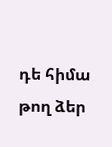դե հիմա թող ձեր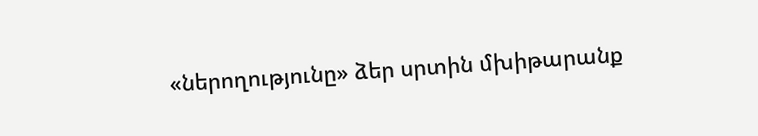«ներողությունը» ձեր սրտին մխիթարանք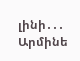լինի․․․
Արմինե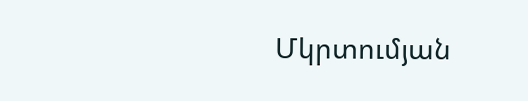Մկրտումյան